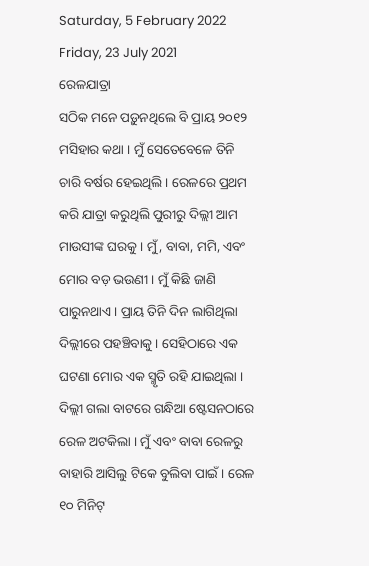Saturday, 5 February 2022
Friday, 23 July 2021
ରେଳଯାତ୍ରା
ସଠିକ ମନେ ପଡ଼ୁନଥିଲେ ବି ପ୍ରାୟ ୨୦୧୨ ମସିହାର କଥା । ମୁଁ ସେତେବେଳେ ତିନି ଚାରି ବର୍ଷର ହେଇଥିଲି । ରେଳରେ ପ୍ରଥମ କରି ଯାତ୍ରା କରୁଥିଲି ପୁରୀରୁ ଦିଲ୍ଲୀ ଆମ ମାଉସୀଙ୍କ ଘରକୁ । ମୁଁ, ବାବା, ମମି, ଏବଂ ମୋର ବଡ଼ ଭଉଣୀ । ମୁଁ କିଛି ଜାଣି ପାରୁନଥାଏ । ପ୍ରାୟ ତିନି ଦିନ ଲାଗିଥିଲା ଦିଲ୍ଲୀରେ ପହଞ୍ଚିବାକୁ । ସେହିଠାରେ ଏକ ଘଟଣା ମୋର ଏକ ସ୍ମୃତି ରହି ଯାଇଥିଲା ।
ଦିଲ୍ଲୀ ଗଲା ବାଟରେ ଗନ୍ଧିଆ ଷ୍ଟେସନଠାରେ ରେଳ ଅଟକିଲା । ମୁଁ ଏବଂ ବାବା ରେଳରୁ ବାହାରି ଆସିଲୁ ଟିକେ ବୁଲିବା ପାଇଁ । ରେଳ ୧୦ ମିନିଟ୍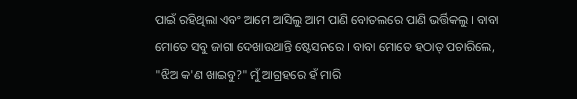ପାଇଁ ରହିଥିଲା ଏବଂ ଆମେ ଆସିଲୁ ଆମ ପାଣି ବୋତଲରେ ପାଣି ଭର୍ତ୍ତିକଲୁ । ବାବା ମୋତେ ସବୁ ଜାଗା ଦେଖାଉଥାନ୍ତି ଷ୍ଟେସନରେ । ବାବା ମୋତେ ହଠାତ୍ ପଚାରିଲେ, "ଝିଅ କ'ଣ ଖାଇବୁ?" ମୁଁ ଆଗ୍ରହରେ ହଁ ମାରି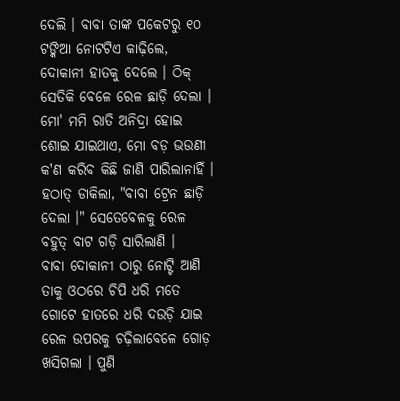ଦେଲି । ବାବା ତାଙ୍କ ପକେଟରୁ ୧୦ ଟଙ୍କିଆ ନୋଟଟିଏ କାଢ଼ିଲେ, ଦୋକାନୀ ହାତକୁ ଦେଲେ । ଠିକ୍ ସେତିକି ବେଳେ ରେଳ ଛାଡ଼ି ଦେଲା । ମୋ' ମମି ରାତି ଅନିଦ୍ରା ହୋଇ ଶୋଇ ଯାଇଥାଏ, ମୋ ବଡ଼ ଭଉଣୀ କ'ଣ କରିବ କିଛି ଜାଣି ପାରିଲାନାହିଁ । ହଠାତ୍ ଡାକିଲା, "ବାବା ଟ୍ରେନ ଛାଡ଼ି ଦେଲା ।" ସେତେବେଳକୁ ରେଳ ବହୁତ୍ ବାଟ ଗଡ଼ି ସାରିଲାଣି ।
ବାବା ଦୋକାନୀ ଠାରୁ ନୋଟ୍ଟି ଆଣି ତାକୁ ଓଠରେ ଚିପି ଧରି ମତେ ଗୋଟେ ହାତରେ ଧରି ଦଉଡ଼ି ଯାଇ ରେଳ ଉପରକୁ ଚଢ଼ିଲାବେଳେ ଗୋଡ଼ ଖସିଗଲା । ପୁଣି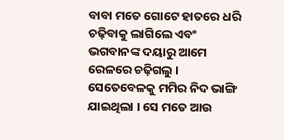ବାବା ମତେ ଗୋଟେ ହାତରେ ଧରି ଚଢ଼ିବାକୁ ଲାଗିଲେ ଏବଂ ଭଗବାନଙ୍କ ଦୟାରୁ ଆମେ ରେଳରେ ଚଢ଼ିଗଲୁ । ସେତେବେଳକୁ ମମିର ନିଦ ଭାଙ୍ଗି ଯାଇଥିଲା । ସେ ମତେ ଆଉ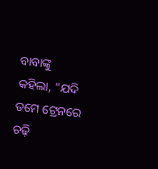ବାବାଙ୍କୁ କହିଲା, "ଯଦି ତମେ ଟ୍ରେନରେ ଚଢ଼ି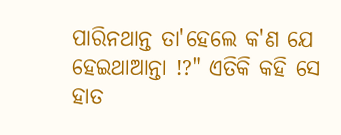ପାରିନଥାନ୍ତ ତା'ହେଲେ କ'ଣ ଯେ ହେଇଥାଆନ୍ତା !?" ଏତିକି କହି ସେ ହାତ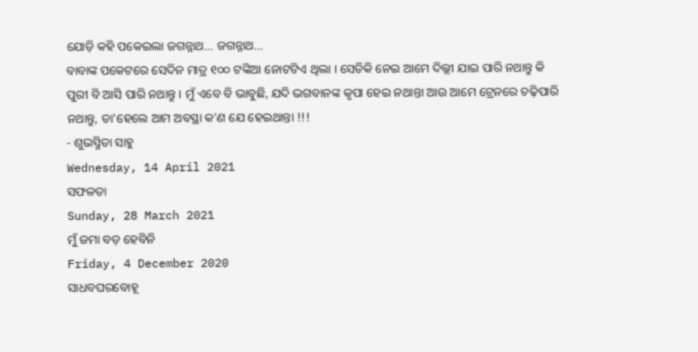ଯୋଡ଼ି କହି ପକେଇଲା ଜଗନ୍ନାଥ... ଜଗନ୍ନାଥ...
ବାବାଙ୍କ ପକେଟରେ ସେଦିନ ମାତ୍ର ୧୦୦ ଟଙ୍କିଆ ନୋଟଟିଏ ଥିଲା । ସେତିକି ନେଇ ଆମେ ଦିଲ୍ଲୀ ଯାଇ ପାରି ନଥାନ୍ତୁ କି ପୁରୀ ବି ଆସି ପାରି ନଥାନ୍ତୁ । ମୁଁ ଏବେ ବି ଭାବୁଛି, ଯଦି ଭଗବାନଙ୍କ କୃପା ହେଇ ନଥାନ୍ତା ଆଉ ଆମେ ଟ୍ରେନରେ ଚଢ଼ିପାରି ନଥାନ୍ତୁ, ତା'ହେଲେ ଆମ ଅବସ୍ଥା କ'ଣ ଯେ ହେଇଥାନ୍ତା !!!
- ଶୁଭସ୍ମିତା ସାହୁ
Wednesday, 14 April 2021
ସଫଳତା
Sunday, 28 March 2021
ମୁଁ ଜମା ବଡ଼ ହେବିନି
Friday, 4 December 2020
ସାଧବଘରବୋହୂ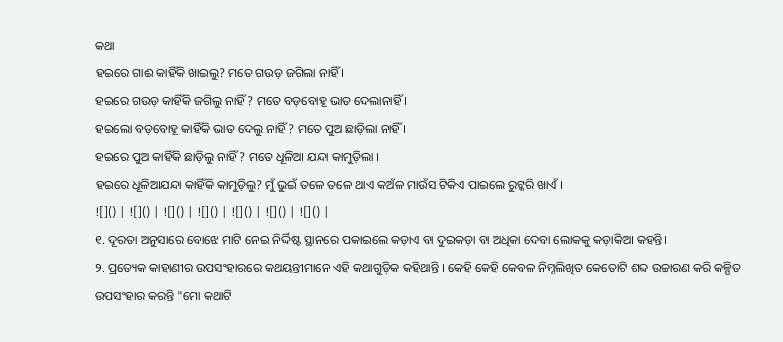କଥା
ହଇରେ ଗାଈ କାହିଁକି ଖାଇଲୁ? ମତେ ଗଉଡ଼ ଜଗିଲା ନାହିଁ ।
ହଇରେ ଗଉଡ଼ କାହିଁକି ଜଗିଲୁ ନାହିଁ? ମତେ ବଡ଼ବୋହୂ ଭାତ ଦେଲାନାହିଁ ।
ହଇଲୋ ବଡ଼ବୋହୂ କାହିଁକି ଭାତ ଦେଲୁ ନାହିଁ? ମତେ ପୁଅ ଛାଡ଼ିଲା ନାହିଁ ।
ହଇରେ ପୁଅ କାହିଁକି ଛାଡ଼ିଲୁ ନାହିଁ? ମତେ ଧୂଳିଆ ଯନ୍ଦା କାମୁଡ଼ିଲା ।
ହଇରେ ଧୂଳିଆଯନ୍ଦା କାହିଁକି କାମୁଡ଼ିଲୁ? ମୁଁ ଭୁଇଁ ତଳେ ତଳେ ଥାଏ କଅଁଳ ମାଉଁସ ଟିକିଏ ପାଇଲେ ରୁଟ୍କରି ଖାଏଁ ।
![]() | ![]() | ![]() | ![]() | ![]() | ![]() | ![]() |
୧. ଦୂରତା ଅନୁସାରେ ବୋଝେ ମାଟି ନେଇ ନିର୍ଦ୍ଦିଷ୍ଟ ସ୍ଥାନରେ ପକାଇଲେ କଡ଼ାଏ ବା ଦୁଇକଡ଼ା ବା ଅଧିକା ଦେବା ଲୋକକୁ କଡ଼ାକିଆ କହନ୍ତି।
୨. ପ୍ରତ୍ୟେକ କାହାଣୀର ଉପସଂହାରରେ କଥୟନ୍ତୀମାନେ ଏହି କଥାଗୁଡ଼ିକ କହିଥାନ୍ତି । କେହି କେହି କେବଳ ନିମ୍ନଲିଖିତ କେତୋଟି ଶବ୍ଦ ଉଚ୍ଚାରଣ କରି କଳ୍ପିତ ଉପସଂହାର କରନ୍ତି "ମୋ କଥାଟି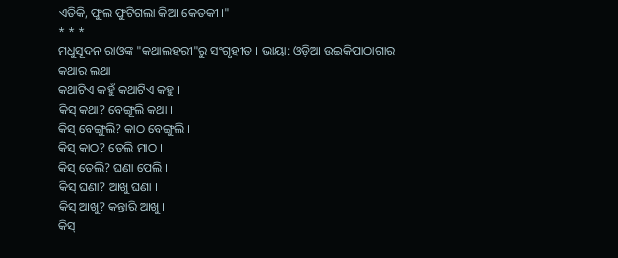ଏତିକି, ଫୁଲ ଫୁଟିଗଲା କିଆ କେତକୀ ।"
* * *
ମଧୁସୂଦନ ରାଓଙ୍କ "କଥାଲହରୀ"ରୁ ସଂଗୃହୀତ । ଭାୟା: ଓଡ଼ିଆ ଉଇକିପାଠାଗାର
କଥାର ଲଥା
କଥାଟିଏ କହୁଁ କଥାଟିଏ କହୁ ।
କିସ୍ କଥା? ବେଙ୍ଗୂଲି କଥା ।
କିସ୍ ବେଙ୍ଗୁଲି? କାଠ ବେଙ୍ଗୁଲି ।
କିସ୍ କାଠ? ତେଲି ମାଠ ।
କିସ୍ ତେଲି? ଘଣା ପେଲି ।
କିସ୍ ଘଣା? ଆଖୁ ଘଣା ।
କିସ୍ ଆଖୁ? କନ୍ତାରି ଆଖୁ ।
କିସ୍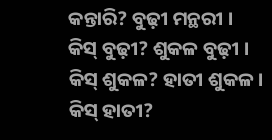କନ୍ତାରି? ବୁଢ଼ୀ ମନ୍ଥରୀ ।
କିସ୍ ବୁଢ଼ୀ? ଶୁକଳ ବୁଢ଼ୀ ।
କିସ୍ ଶୁକଳ? ହାତୀ ଶୁକଳ ।
କିସ୍ ହାତୀ?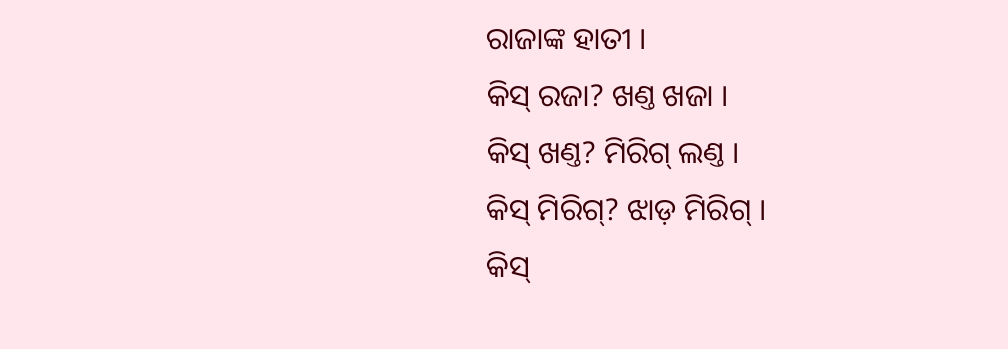ରାଜାଙ୍କ ହାତୀ ।
କିସ୍ ରଜା? ଖଣ୍ତ ଖଜା ।
କିସ୍ ଖଣ୍ତ? ମିରିଗ୍ ଲଣ୍ତ ।
କିସ୍ ମିରିଗ୍? ଝାଡ଼ ମିରିଗ୍ ।
କିସ୍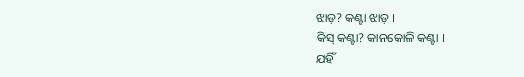ଝାଡ଼? କଣ୍ଟା ଝାଡ଼ ।
କିସ୍ କଣ୍ଟା? କାନକୋଳି କଣ୍ଟା ।
ଯହିଁ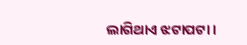ଲାଗିଥାଏ ଝଟାପଟା ।